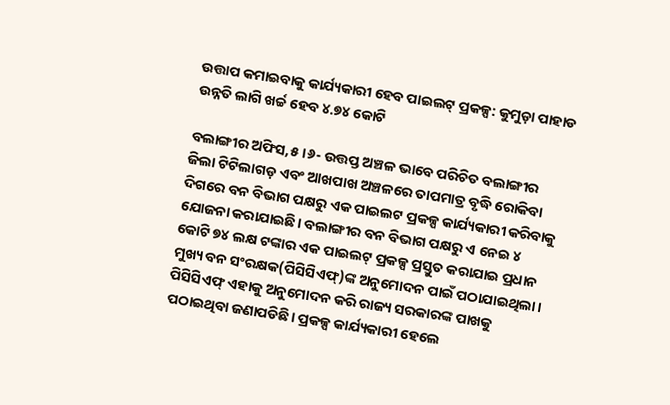ଉତ୍ତାପ କମାଇବାକୁ କାର୍ଯ୍ୟକାରୀ ହେବ ପାଇଲଟ୍‌ ପ୍ରକଳ୍ପ: କୁମୁଡ଼ା ପାହାଡ ଉନ୍ନତି ଲାଗି ଖର୍ଚ୍ଚ ହେବ ୪.୭୪ କୋଟି

ବଲାଙ୍ଗୀର ଅଫିସ,୫।୬- ଉତ୍ତପ୍ତ ଅଞ୍ଚଳ ଭାବେ ପରିଚିତ ବଲାଙ୍ଗୀର ଜିଲା ଟିଟିଲାଗଡ଼ ଏବଂ ଆଖପାଖ ଅଞ୍ଚଳରେ ତାପମାତ୍ର ବୃଦ୍ଧି ରୋକିବା ଦିଗରେ ବନ ବିଭାଗ ପକ୍ଷରୁ ଏକ ପାଇଲଟ ପ୍ରକଳ୍ପ କାର୍ଯ୍ୟକାରୀ କରିବାକୁ ଯୋଜନା କରାଯାଇଛି। ବଲାଙ୍ଗୀର ବନ ବିଭାଗ ପକ୍ଷରୁ ଏ ନେଇ ୪ କୋଟି ୭୪ ଲକ୍ଷ ଟଙ୍କାର ଏକ ପାଇଲଟ୍‌ ପ୍ରକଳ୍ପ ପ୍ରସ୍ତୁତ କରାଯାଇ ପ୍ରଧାନ ମୁଖ୍ୟ ବନ ସଂରକ୍ଷକ(ପିସିସିଏଫ୍‌)ଙ୍କ ଅନୁମୋଦନ ପାଇଁ ପଠାଯାଇଥିଲା। ପିସିସିଏଫ୍‌ ଏହାକୁ ଅନୁମୋଦନ କରି ରାଜ୍ୟ ସରକାରଙ୍କ ପାଖକୁ ପଠାଇଥିବା ଜଣାପଡିଛି। ପ୍ରକଳ୍ପ କାର୍ଯ୍ୟକାରୀ ହେଲେ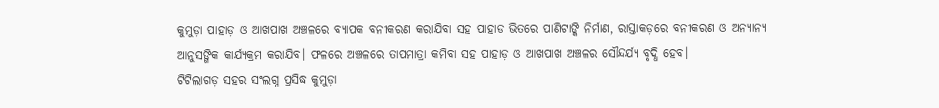କୁମୁଡ଼ା ପାହାଡ଼ ଓ ଆଖପାଖ ଅଞ୍ଚଳରେ ବ୍ୟାପକ ବନୀକରଣ କରାଯିବା ସହ ପାହାଡ ଭିତରେ ପାଣିଟାଙ୍କି ନିର୍ମାଣ, ରାସ୍ତାକଡ଼ରେ ବନୀକରଣ ଓ ଅନ୍ୟାନ୍ୟ ଆନୁସଙ୍ଗିକ କାର୍ଯ୍ୟକ୍ରମ କରାଯିବ। ଫଳରେ ଅଞ୍ଚଳରେ ତାପମାତ୍ରା କମିବା ସହ ପାହାଡ଼ ଓ ଆଖପାଖ ଅଞ୍ଚଳର ସୌନ୍ଦର୍ଯ୍ୟ ବୃଦ୍ଧି ହେବ।
ଟିଟିଲାଗଡ଼ ସହର ସଂଲଗ୍ନ ପ୍ରସିଦ୍ଧ କୁମୁଡ଼ା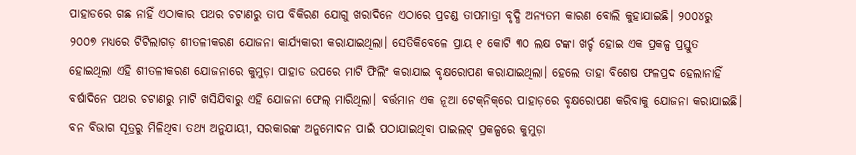ପାହାଡରେ ଗଛ ନାହିଁ ଏଠାକାର ପଥର ଚଟାଣରୁ ତାପ ବିକିରଣ ଯୋଗୁ ଖରାଦିନେ ଏଠାରେ ପ୍ରଚଣ୍ଡ ତାପମାତ୍ରା ବୃଦ୍ଧି ଅନ୍ୟତମ କାରଣ ବୋଲି କୁହାଯାଇଛି। ୨୦୦୪ରୁ ୨୦୦୭ ମଧ୍ୟରେ ଟିଟିଲାଗଡ଼ ଶୀତଳୀକରଣ ଯୋଜନା କାର୍ଯ୍ୟକାରୀ କରାଯାଇଥିଲା। ସେତିକିବେଳେ ପ୍ରାୟ ୧ କୋଟି ୩୦ ଲକ୍ଷ ଟଙ୍କା ଖର୍ଚ୍ଚ ହୋଇ ଏକ ପ୍ରକଳ୍ପ ପ୍ରସ୍ତୁତ ହୋଇଥିଲା ଏହି ଶୀତଳୀକରଣ ଯୋଜନାରେ କୁମୁଡ଼ା ପାହାଡ ଉପରେ ମାଟି ଫିଲିଂ କରାଯାଇ ବୃକ୍ଷରୋପଣ କରାଯାଇଥିଲା। ହେଲେ ତାହା ବିଶେଷ ଫଳପ୍ରଦ ହେଲାନାହିଁ ବର୍ଷାଦିନେ ପଥର ଚଟାଣରୁ ମାଟି ଖସିଯିବାରୁ ଏହି ଯୋଜନା ଫେଲ୍‌ ମାରିଥିଲା। ବର୍ତ୍ତମାନ ଏକ ନୂଆ ଟେକ୍‌ନିକ୍‌ରେ ପାହାଡ଼ରେ ବୃକ୍ଷରୋପଣ କରିବାକୁ ଯୋଜନା କରାଯାଇଛି।
ବନ ବିଭାଗ ସୂତ୍ରରୁ ମିଳିଥିବା ତଥ୍ୟ ଅନୁଯାୟୀ, ସରକାରଙ୍କ ଅନୁମୋଦନ ପାଇଁ ପଠାଯାଇଥିବା ପାଇଲଟ୍‌ ପ୍ରକଳ୍ପରେ କୁମୁଡ଼ା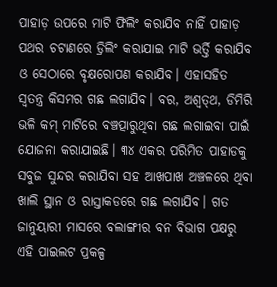ପାହାଡ଼ ଉପରେ ମାଟି ଫିଲିଂ କରାଯିବ ନାହିଁ ପାହାଡ଼ ପଥର ଚଟାଣରେ ଡ୍ରିଲିଂ କରାଯାଇ ମାଟି ଭର୍ତ୍ତି କରାଯିବ ଓ ସେଠାରେ ବୃକ୍ଷରୋପଣ କରାଯିବ। ଏହାସହିତ ସ୍ବତନ୍ତ୍ର କିସମର ଗଛ ଲଗାଯିବ। ବର, ଅଶ୍ୱତ୍‌ଥ, ଡିମିରି ଭଳି କମ୍‌ ମାଟିରେ ବଞ୍ଚତ୍ପାରୁଥିବା ଗଛ ଲଗାଇବା ପାଇଁ ଯୋଜନା କରାଯାଇଛି। ୩୪ ଏକର ପରିମିତ ପାହାଡକୁ ସବୁଜ ସୁନ୍ଦର କରାଯିବା ସହ ଆଖପାଖ ଅଞ୍ଚଳରେ ଥିବା ଖାଲି ସ୍ଥାନ ଓ ରାସ୍ତାକଡରେ ଗଛ ଲଗାଯିବ। ଗତ ଜାନୁୟାରୀ ମାସରେ ବଲାଙ୍ଗୀର ବନ ବିଭାଗ ପକ୍ଷରୁ ଏହି ପାଇଲଟ ପ୍ରକଳ୍ପ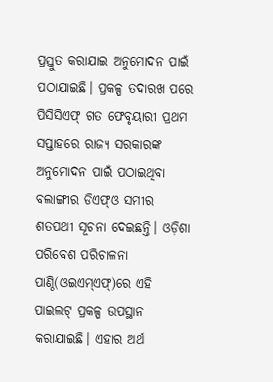ପ୍ରସ୍ତୁତ କରାଯାଇ ଅନୁମୋଦନ ପାଇଁ ପଠାଯାଇଛି। ପ୍ରକଳ୍ପ ତଦାରଖ ପରେ ପିସିସିଏଫ୍‌ ଗତ ଫେବୃୟାରୀ ପ୍ରଥମ ସପ୍ତାହରେ ରାଜ୍ୟ ସରକାରଙ୍କ ଅନୁମୋଦନ ପାଇଁ ପଠାଇଥିବା ବଲାଙ୍ଗୀର ଡିଏଫ୍‌ଓ ସମୀର ଶତପଥୀ ସୂଚନା ଦେଇଛନ୍ତି। ଓଡ଼ିଶା ପରିବେଶ ପରିଚାଳନା ପାଣ୍ଠି(ଓଇଏମ୍‌ଏଫ୍‌)ରେ ଏହି ପାଇଲଟ୍‌ ପ୍ରକଳ୍ପ ଉପସ୍ଥାନ କରାଯାଇଛି। ଏହାର ଅର୍ଥ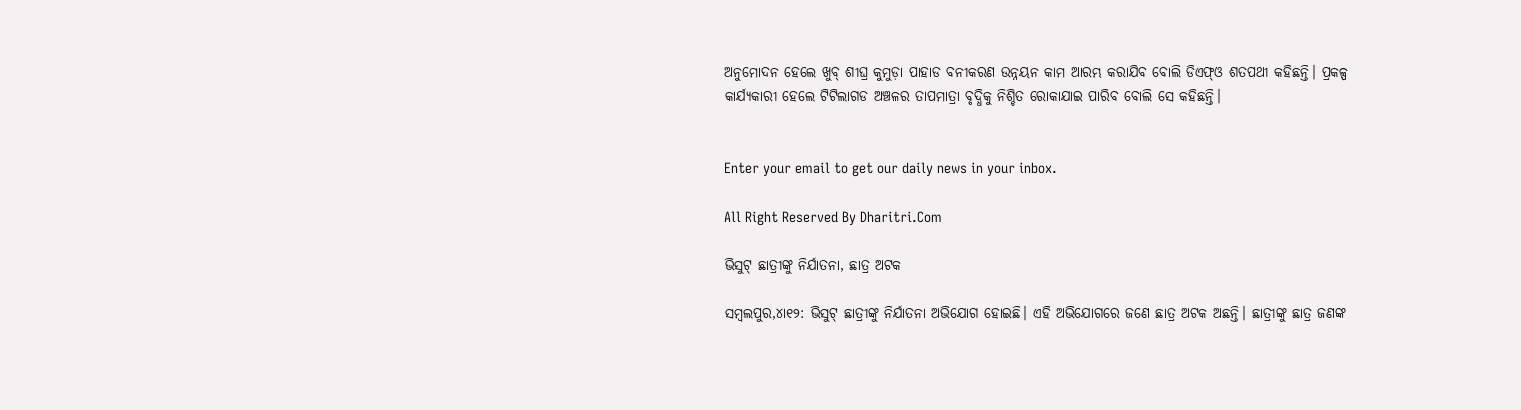ଅନୁମୋଦନ ହେଲେ ଖୁବ୍‌ ଶୀଘ୍ର କୁମୁଡ଼ା ପାହାଡ ବନୀକରଣ ଉନ୍ନୟନ କାମ ଆରମ୍ଭ କରାଯିବ ବୋଲି ଡିଏଫ୍‌ଓ ଶତପଥୀ କହିଛନ୍ତି। ପ୍ରକଳ୍ପ କାର୍ଯ୍ୟକାରୀ ହେଲେ ଟିଟିଲାଗଡ ଅଞ୍ଚଳର ତାପମାତ୍ରା ବୃଦ୍ଧିକୁ ନିଶ୍ଚିତ ରୋକାଯାଇ ପାରିବ ବୋଲି ସେ କହିଛନ୍ତି।


Enter your email to get our daily news in your inbox.

All Right Reserved By Dharitri.Com

ଭିସୁଟ୍‌ ଛାତ୍ରୀଙ୍କୁ ନିର୍ଯାତନା, ଛାତ୍ର ଅଟକ

ସମ୍ବଲପୁର,୪ା୧୨: ଭିସୁଟ୍‌ ଛାତ୍ରୀଙ୍କୁ ନିର୍ଯାତନା ଅଭିଯୋଗ ହୋଇଛି। ଏହି ଅଭିଯୋଗରେ ଜଣେ ଛାତ୍ର ଅଟକ ଅଛନ୍ତି। ଛାତ୍ରୀଙ୍କୁ ଛାତ୍ର ଜଣଙ୍କ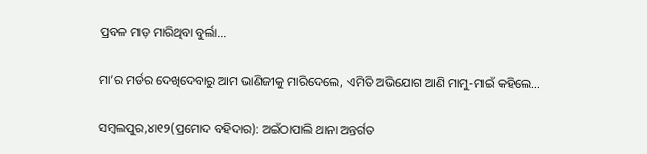ପ୍ରବଳ ମାଡ଼ ମାରିଥିବା ବୁର୍ଲା...

ମା’ର ମର୍ଡର ଦେଖିଦେବାରୁ ଆମ ଭାଣିଜୀକୁ ମାରିଦେଲେ, ଏମିତି ଅଭିଯୋଗ ଆଣି ମାମୁ-ମାଇଁ କହିଲେ…

ସମ୍ବଲପୁର,୪ା୧୨(ପ୍ରମୋଦ ବହିଦାର): ଅଇଁଠାପାଲି ଥାନା ଅନ୍ତର୍ଗତ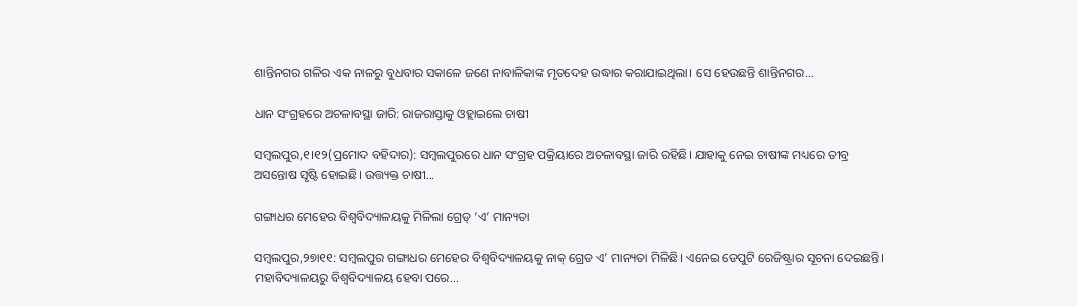ଶାନ୍ତିନଗର ଗଳିର ଏକ ନାଳରୁ ବୁଧବାର ସକାଳେ ଜଣେ ନାବାଳିକାଙ୍କ ମୃତଦେହ ଉଦ୍ଧାର କରାଯାଇଥିଲା। ସେ ହେଉଛନ୍ତି ଶାନ୍ତିନଗର...

ଧାନ ସଂଗ୍ରହରେ ଅଚଳାବସ୍ଥା ଜାରି: ରାଜରାସ୍ତାକୁ ଓହ୍ଲାଇଲେ ଚାଷୀ

ସମ୍ବଲପୁର,୧।୧୨(ପ୍ରମୋଦ ବହିଦାର): ସମ୍ବଲପୁରରେ ଧାନ ସଂଗ୍ରହ ପକ୍ରିୟାରେ ଅଚଳାବସ୍ଥା ଜାରି ରହିଛି। ଯାହାକୁ ନେଇ ଚାଷୀଙ୍କ ମଧ୍ୟରେ ତୀବ୍ର ଅସନ୍ତୋଷ ସୃଷ୍ଟି ହୋଇଛି। ଉତ୍ତ୍ୟକ୍ତ ଚାଷୀ...

ଗଙ୍ଗାଧର ମେହେର ବିଶ୍ୱବିଦ୍ୟାଳୟକୁ ମିଳିଲା ଗ୍ରେଡ୍‌ ‘ଏ’ ମାନ୍ୟତା

ସମ୍ବଲପୁର,୨୭ା୧୧: ସମ୍ବଲପୁର ଗଙ୍ଗାଧର ମେହେର ବିଶ୍ବବିଦ୍ୟାଳୟକୁ ନାକ୍‌ ଗ୍ରେଡ ଏ’ ମାନ୍ୟତା ମିଳିଛି। ଏନେଇ ଡେପୁଟି ରେଜିଷ୍ଟ୍ରାର ସୂଚନା ଦେଇଛନ୍ତି। ମହାବିଦ୍ୟାଳୟରୁ ବିଶ୍ୱବିଦ୍ୟାଳୟ ହେବା ପରେ...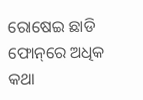ରୋଷେଇ ଛାଡି ଫୋନ୍‌ରେ ଅଧିକ କଥା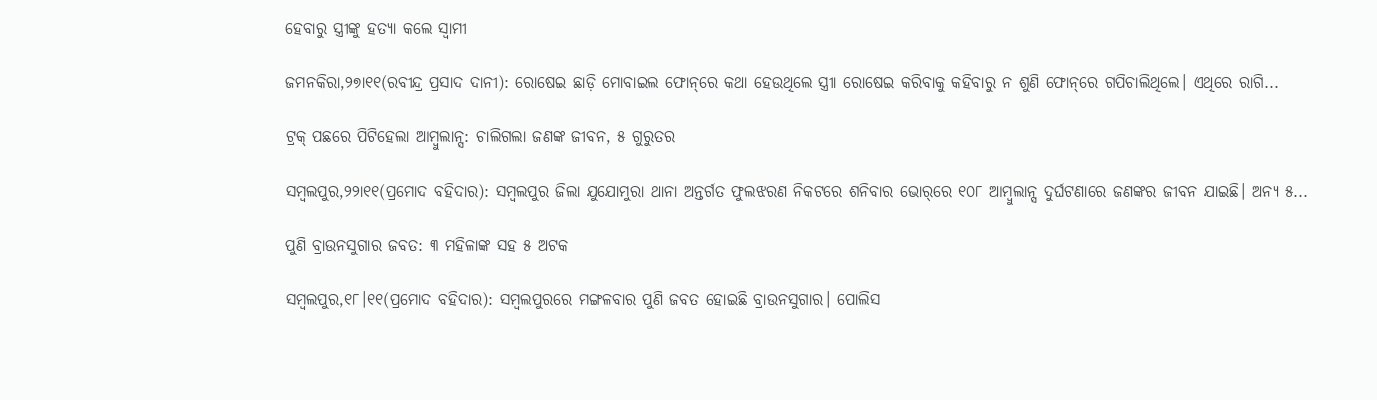ହେବାରୁ ସ୍ତ୍ରୀଙ୍କୁ ହତ୍ୟା କଲେ ସ୍ବାମୀ

ଜମନକିରା,୨୭ା୧୧(ରବୀନ୍ଦ୍ର ପ୍ରସାଦ ଦାନୀ): ରୋଷେଇ ଛାଡ଼ି ମୋବାଇଲ ଫୋନ୍‌ରେ କଥା ହେଉଥିଲେ ସ୍ତ୍ରୀା ରୋଷେଇ କରିବାକୁ କହିବାରୁ ନ ଶୁଣି ଫୋନ୍‌ରେ ଗପିଚାଲିଥିଲେ। ଏଥିରେ ରାଗି...

ଟ୍ରକ୍‌ ପଛରେ ପିଟିହେଲା ଆମ୍ବୁଲାନ୍ସ: ଚାଲିଗଲା ଜଣଙ୍କ ଜୀବନ, ୫ ଗୁରୁତର

ସମ୍ବଲପୁର,୨୨ା୧୧(ପ୍ରମୋଦ ବହିଦାର): ସମ୍ବଲପୁର ଜିଲା ଯୁଯୋମୁରା ଥାନା ଅନ୍ତର୍ଗତ ଫୁଲଝରଣ ନିକଟରେ ଶନିବାର ଭୋର୍‌ରେ ୧୦୮ ଆମ୍ବୁଲାନ୍ସ ଦୁର୍ଘଟଣାରେ ଜଣଙ୍କର ଜୀବନ ଯାଇଛି। ଅନ୍ୟ ୫...

ପୁଣି ବ୍ରାଉନସୁଗାର ଜବତ: ୩ ମହିଳାଙ୍କ ସହ ୫ ଅଟକ

ସମ୍ବଲପୁର,୧୮।୧୧(ପ୍ରମୋଦ ବହିଦାର): ସମ୍ବଲପୁରରେ ମଙ୍ଗଳବାର ପୁଣି ଜବତ ହୋଇଛି ବ୍ରାଉନସୁଗାର। ପୋଲିସ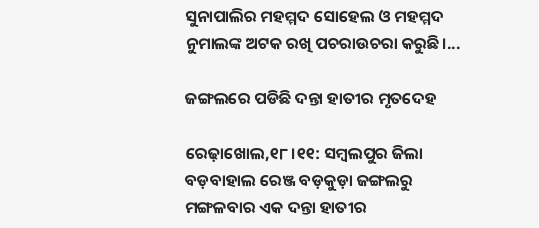ସୁନାପାଲିର ମହମ୍ମଦ ସୋହେଲ ଓ ମହମ୍ମଦ ନୁମାଲଙ୍କ ଅଟକ ରଖି ପଚରାଉଚରା କରୁଛି।...

ଜଙ୍ଗଲରେ ପଡିଛି ଦନ୍ତା ହାତୀର ମୃତଦେହ

ରେଢ଼ାଖୋଲ,୧୮।୧୧: ସମ୍ବଲପୁର ଜିଲା ବଡ଼ବାହାଲ ରେଞ୍ଜ ବଡ଼କୁଡ଼ା ଜଙ୍ଗଲରୁ ମଙ୍ଗଳବାର ଏକ ଦନ୍ତା ହାତୀର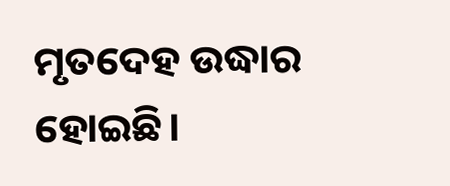ମୃତଦେହ ଉଦ୍ଧାର ହୋଇଛି।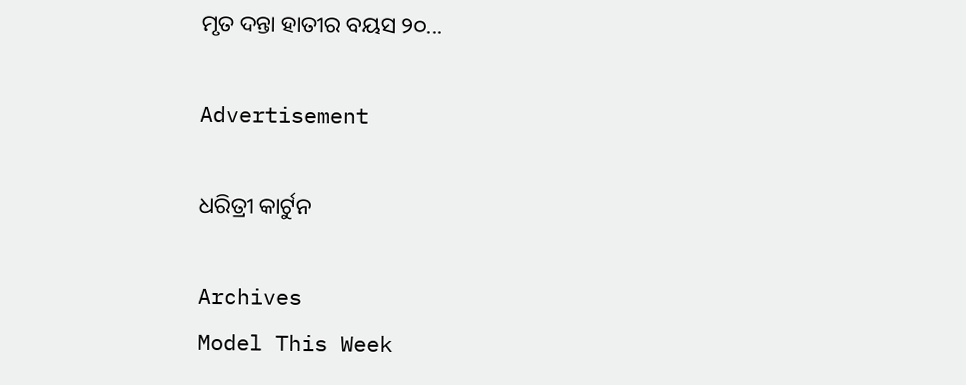ମୃତ ଦନ୍ତା ହାତୀର ବୟସ ୨୦...

Advertisement

ଧରିତ୍ରୀ କାର୍ଟୁନ

Archives
Model This Week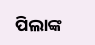ପିଲାଙ୍କ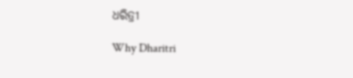ଧରିତ୍ରୀ

Why Dharitri